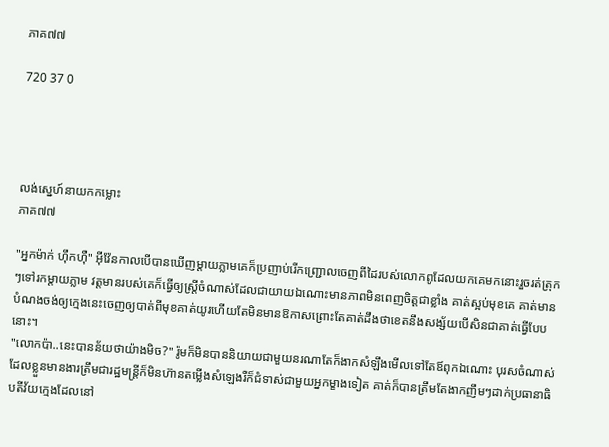ភាគ៧៧

720 37 0




លង់ស្នេហ៍នាយកកម្លោះ
ភាគ៧៧

"អ្នកម៉ាក់ ហ៊ឹកហ៊ឺ" អ៊ីវ៉ែនកាលបើបានឃើញម្ដាយភ្លាមគេក៏ប្រញាប់រើកញ្ជ្រោលចេញពីដៃរបស់លោកពូដែលយកគេមកនោះរួចរត់ត្រុកៗទៅរកម្ដាយភ្លាម វត្តមានរបស់គេក៏ធ្វើឲ្យស្ត្រីចំណាស់ដែលជាយាយឯណោះមានភាពមិនពេញចិត្តជាខ្លាំង គាត់ស្អប់មុខគេ គាត់មានបំណងចង់ឲ្យក្មេងនេះចេញឲ្យបាត់ពីមុខគាត់យូរហើយតែមិនមានឱកាសព្រោះតែគាត់ដឹងថាខេតនឹងសង្ស័យបើសិនជាគាត់ធ្វើបែបនោះ។
"លោកប៉ា..នេះបានន័យថាយ៉ាងមិច?" រ៉ូមក៏មិនបាននិយាយជាមួយនរណាតែក៏ងាកសំឡឹងមើលទៅតែឪពុកឯណោះ បុរសចំណាស់ដែលខ្លួនមានងារត្រឹមជារដ្ឋមន្ត្រីក៏មិនហ៊ានតម្លើងសំឡេងរឺក៏ជំទាស់ជាមួយអ្នកម្ខាងទៀត គាត់ក៏បានត្រឹមតែងាកញឹមៗដាក់ប្រធានាធិបតីវ័យក្មេងដែលនៅ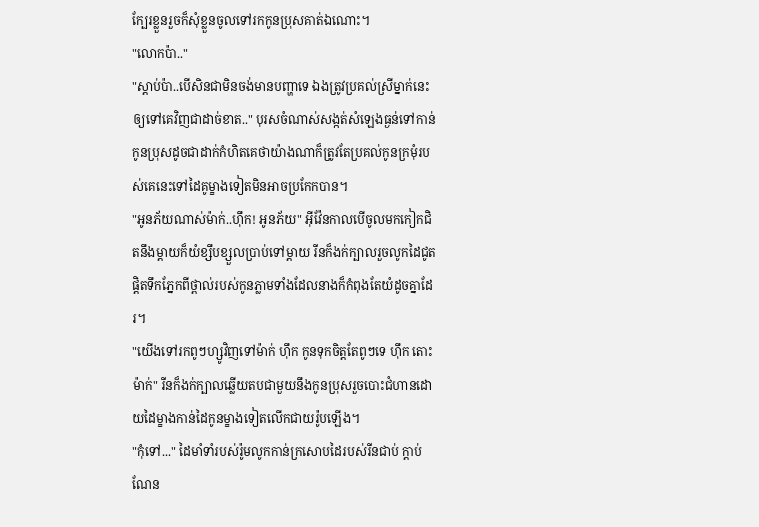ក្បែរខ្លួនរួចក៏សុំខ្លួនចូលទៅរកកូនប្រុសគាត់ឯណោះ។
"លោកប៉ា.."
"ស្ដាប់ប៉ា..បើសិនជាមិនចង់មានបញ្ហាទេ ឯងត្រូវប្រគល់ស្រីម្នាក់នេះឲ្យទៅគេវិញជាដាច់ខាត.." បុរសចំណាស់សង្កត់សំឡេងធ្ងន់ទៅកាន់កូនប្រុសដូចជាដាក់កំហិតគេថាយ៉ាងណាក៏ត្រូវតែប្រគល់កូនក្រមុំរបស់គេនេះទៅដៃគូម្ខាងទៀតមិនអាចប្រកែកបាន។
"អូនភ័យណាស់ម៉ាក់..ហ៊ឹក! អូនភ័យ" អ៊ីវ៉ែនកាលបើចូលមកកៀកជិតនឹងម្ដាយក៏យំខ្សឹបខ្សួលប្រាប់ទៅម្ដាយ រីនក៏ងក់ក្បាលរួចលូកដៃជូតផ្ដិតទឹកភ្នែកពីថ្ពាល់របស់កូនភ្លាមទាំងដែលនាងក៏កំពុងតែយំដូចគ្នាដែរ។
"យើងទៅរកពូៗហ្សូវិញទៅម៉ាក់ ហ៊ឹក កូនទុកចិត្តតែពូៗទេ ហ៊ឹក តោះម៉ាក់" រីនក៏ងក់ក្បាលឆ្លើយតបជាមួយនឹងកូនប្រុសរួចបោះជំហានដោយដៃម្ខាងកាន់ដៃកូនម្ខាងទៀតលើកជាយរ៉ូបឡើង។
"កុំទៅ..." ដៃមាំទាំរបស់រ៉ូមលូកកាន់ក្រសោបដៃរបស់រីនជាប់ ក្ដាប់ណែន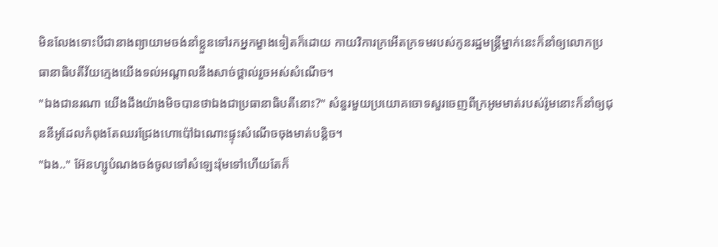មិនលែងទោះបីជានាងព្យាយាមចង់នាំខ្លួនទៅរកអ្នកម្ខាងទៀតក៏ដោយ កាយវិការក្រអើតក្រទមរបស់កូនរដ្ឋមន្ត្រីម្នាក់នេះក៏នាំឲ្យលោកប្រធានាធិបតីវ័យក្មេងយើងទល់អណ្ដាលនឹងសាច់ថ្ពាល់រួចអស់សំណើច។
"ឯងជានរណា យើងដឹងយ៉ាងមិចបានថាឯងជាប្រធានាធិបតីនោះ?" សំនួរមួយប្រយោគចោទសួរចេញពីក្រអូមមាត់របស់រ៉ូមនោះក៏នាំឲ្យជុននីអូដែលកំពុងតែឈរជ្រែងហោប៉ៅឯណោះផ្ទុះសំណើចចុងមាត់បន្តិច។
"ឯង.." អ៊ែនហ្សូបំណងចង់ចូលទៅសំឡេះរ៉ុមទៅហើយតែក៏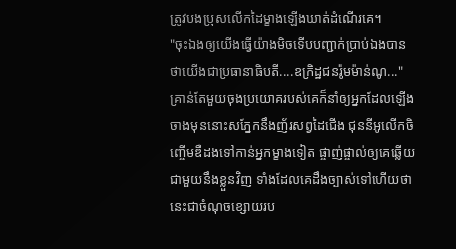ត្រូវបងប្រុសលើកដៃម្ខាងឡើងឃាត់ដំណើរគេ។
"ចុះឯងឲ្យយើងធ្វើយ៉ាងមិចទើបបញ្ជាក់ប្រាប់ឯងបានថាយើងជាប្រធានាធិបតី....ឧក្រិដ្ឋជនរ៉ូមម៉ាន់ណូ..." គ្រាន់តែមួយចុងប្រយោគរបស់គេក៏នាំឲ្យអ្នកដែលឡើងចាងមុននោះសភ្នែកនឹងញ័រសព្វដៃជើង ជុននីអូលើកចិញ្ចើមឌឺដងទៅកាន់អ្នកម្ខាងទៀត ផ្ចាញ់ផ្ចាល់ឲ្យគេឆ្លើយជាមួយនឹងខ្លួនវិញ ទាំងដែលគេដឹងច្បាស់ទៅហើយថានេះជាចំណុចខ្សោយរប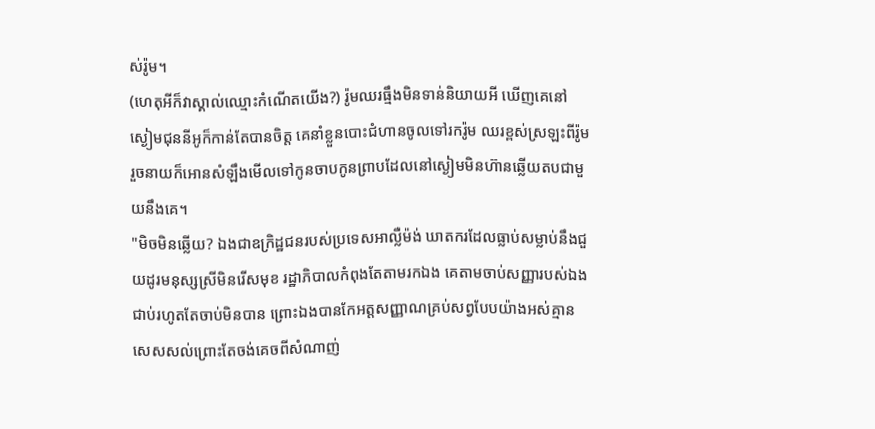ស់រ៉ូម។
(ហេតុអីក៏វាស្គាល់ឈ្មោះកំណើតយើង?) រ៉ូមឈរធ្មឹងមិនទាន់និយាយអី ឃើញគេនៅស្ងៀមជុននីអូក៏កាន់តែបានចិត្ត គេនាំខ្លួនបោះជំហានចូលទៅរករ៉ូម ឈរខ្ពស់ស្រឡះពីរ៉ូមរួចនាយក៏អោនសំឡឹងមើលទៅកូនចាបកូនព្រាបដែលនៅស្ងៀមមិនហ៊ានឆ្លើយតបជាមួយនឹងគេ។
"មិចមិនឆ្លើយ? ឯងជាឧក្រិដ្ឋជនរបស់ប្រទេសអាល្លឺម៉ង់ ឃាតករដែលធ្លាប់សម្លាប់នឹងជួយដូរមនុស្សស្រីមិនរើសមុខ រដ្ឋាភិបាលកំពុងតែតាមរកឯង គេតាមចាប់សញ្ញារបស់ឯងជាប់រហូតតែចាប់មិនបាន ព្រោះឯងបានកែអត្តសញ្ញាណគ្រប់សព្វបែបយ៉ាងអស់គ្មានសេសសល់ព្រោះតែចង់គេចពីសំណាញ់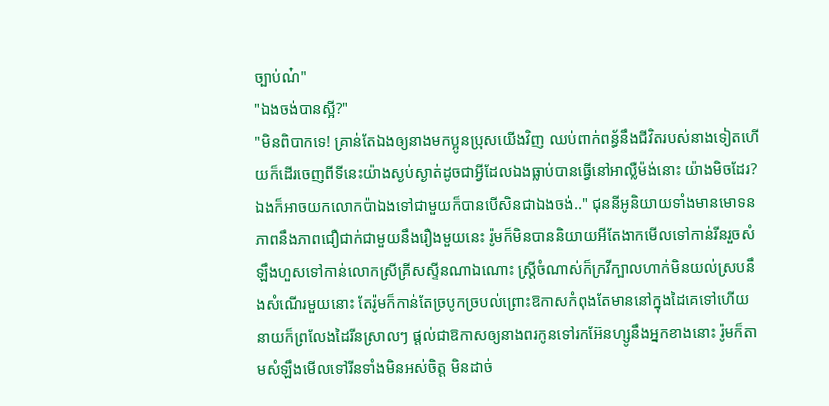ច្បាប់ណ៎"
"ឯងចង់បានស្អី?"
"មិនពិបាកទេ! គ្រាន់តែឯងឲ្យនាងមកប្អូនប្រុសយើងវិញ ឈប់ពាក់ពន្ធ័នឹងជីវិតរបស់នាងទៀតហើយក៏ដើរចេញពីទីនេះយ៉ាងស្ងប់ស្ងាត់ដូចជាអ្វីដែលឯងធ្លាប់បានធ្វើនៅអាល្លឺម៉ង់នោះ យ៉ាងមិចដែរ?ឯងក៏អាចយកលោកប៉ាឯងទៅជាមួយក៏បានបើសិនជាឯងចង់.." ជុននីអូនិយាយទាំងមានមោទនភាពនឹងភាពជឿជាក់ជាមួយនឹងរឿងមួយនេះ រ៉ូមក៏មិនបាននិយាយអីតែងាកមើលទៅកាន់រីនរួចសំឡឹងហួសទៅកាន់លោកស្រីគ្រីសស្ទីនណាឯណោះ ស្ត្រីចំណាស់ក៏ក្រវីក្បាលហាក់មិនយល់ស្របនឹងសំណើរមួយនោះ តែរ៉ូមក៏កាន់តែច្របូកច្របល់ព្រោះឱកាសកំពុងតែមាននៅក្នុងដៃគេទៅហើយ នាយក៏ព្រលែងដៃរីនស្រាលៗ ផ្ដល់ជាឱកាសឲ្យនាងពរកូនទៅរកអ៊ែនហ្សូនឹងអ្នកខាងនោះ រ៉ូមក៏តាមសំឡឹងមើលទៅរីនទាំងមិនអស់ចិត្ត មិនដាច់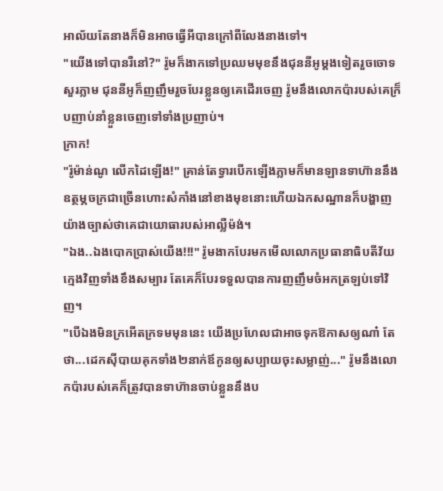អាល័យតែនាងក៏មិនអាចធ្វើអីបានក្រៅពីលែងនាងទៅ។
"យើងទៅបានរឺនៅ?" រ៉ូមក៏ងាកទៅប្រឈមមុខនឹងជុននីអូម្ដងទៀតរួចចោទសួរភ្លាម ជុននីអូក៏ញញឹមរួចបែរខ្លួនឲ្យគេដើរចេញ រ៉ូមនឹងលោកប៉ារបស់គេក៏្របញាប់នាំខ្លួនចេញទៅទាំងប្រញាប់។
ក្រាក!
"រ៉ូម៉ាន់ណូ លើកដៃឡើង!" គ្រាន់តែទ្វារបើកឡើងភ្លាមក៏មានឡានទាហ៊ាននឹងឧត្ថម្ភចក្រជាច្រើនហោះសំកាំងនៅខាងមុខនោះហើយឯកសណ្ឋានក៏បង្ហាញយ៉ាងច្បាស់ថាគេជាយោធារបស់អាល្លឺម៉ង់។
"ឯង..ឯងបោកប្រាស់យើង!!!" រ៉ូមងាកបែរមកមើលលោកប្រធានាធិបតីវ័យក្មេងវិញទាំងខឹងសម្បារ តែគេក៏បែរទទួលបានការញញឹមចំអកត្រឡប់ទៅវិញ។
"បើឯងមិនក្រអើតក្រទមមុននេះ យើងប្រហែលជាអាចទុកឱកាសឲ្យណា៎ តែថា...ដេកសុីបាយគុកទាំង២នាក់ឪកូនឲ្យសប្បាយចុះសម្លាញ់..." រ៉ូមនឹងលោកប៉ារបស់គេក៏ត្រូវបានទាហ៊ានចាប់ខ្លួននឹងប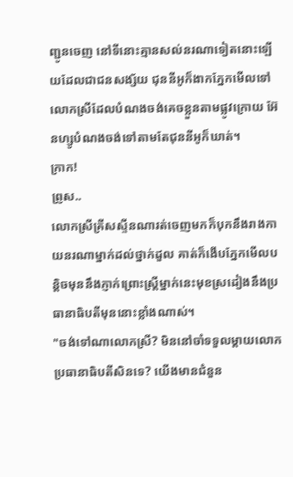ញ្ជូនចេញ នៅទីនោះគ្មានសល់នរណាទៀតនោះឡើយដែលជាជនសង្ស័យ ជុននីអូក៏ងាកភ្នែកមើលទៅលោកស្រីដែលបំណងចង់គេចខ្លួនតាមផ្លូវក្រោយ អ៊ែនហ្សូបំណងចង់ទៅតាមតែជុននីអូក៏ឃាត់។
ក្រាក!
ព្រូស..
លោកស្រីគ្រីសស្ទីនណារត់ចេញមកក៏បុកនឹងរាងកាយនរណាម្នាក់ដល់ថ្នាក់ដួល គាត់ក៏ងើបភ្នែកមើលបន្តិចមុននឹងភ្ញាក់ព្រោះស្ត្រីម្នាក់នេះមុខស្រដៀងនឹងប្រធានាធិបតីមុននោះខ្លាំងណាស់។
"ចង់ទៅណាលោកស្រី? មិននៅចាំទទួលម្ដាយលោកប្រធានាធិបតីសិនទេ? យើងមានជំនួន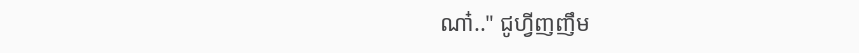ណា៎.." ជូហ្វីញញឹម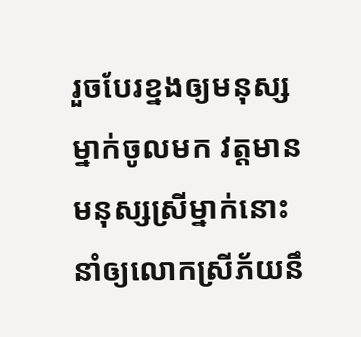រួចបែរខ្នងឲ្យមនុស្សម្នាក់ចូលមក វត្តមានមនុស្សស្រីម្នាក់នោះនាំឲ្យលោកស្រីភ័យនឹ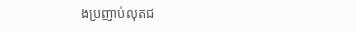ងប្រញាប់លុតជ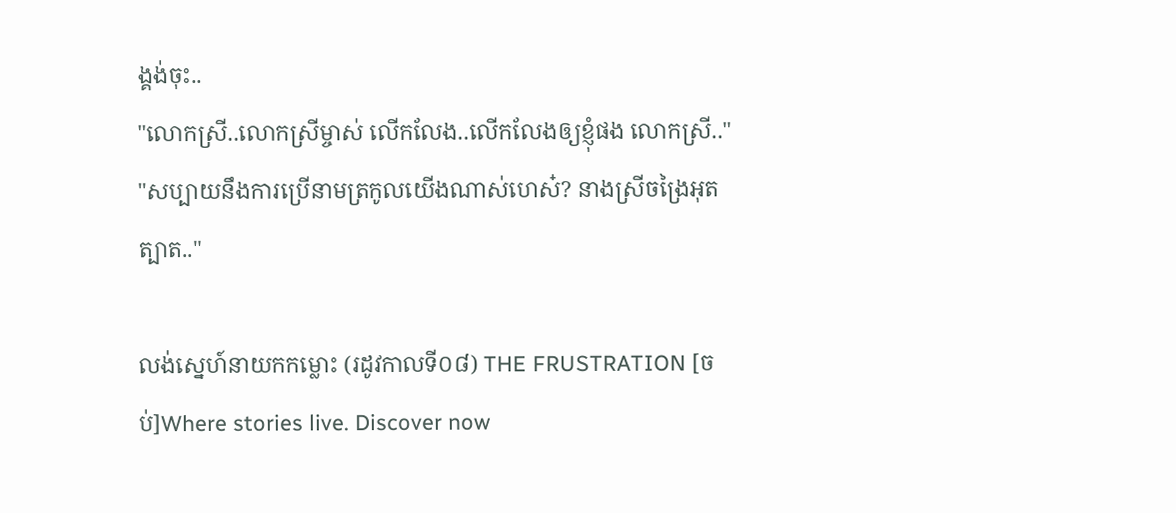ង្គង់ចុះ..
"លោកស្រី..លោកស្រីម្ចាស់ លើកលែង..លើកលែងឲ្យខ្ញុំផង លោកស្រី.."
"សប្បាយនឹងការប្រើនាមត្រកូលយើងណាស់ហេស៎? នាងស្រីចង្រៃអុតត្បាត.."

លង់ស្នេហ៍នាយកកម្លោះ (រដូវកាលទី០៨) THE FRUSTRATION [ចប់]Where stories live. Discover now